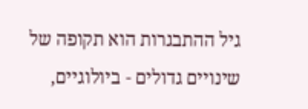גיל ההתבגרות הוא תקופה של שינויים גדולים - ביולוגיים,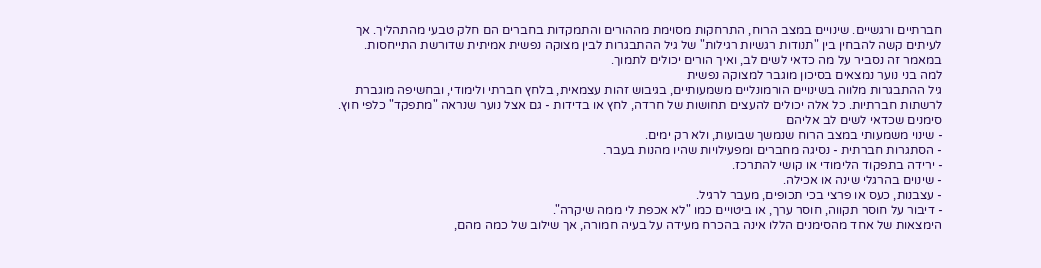חברתיים ורגשיים. שינויים במצב הרוח, התרחקות מסוימת מההורים והתמקדות בחברים הם חלק טבעי מהתהליך. אך לעיתים קשה להבחין בין "תנודות רגשיות רגילות" של גיל ההתבגרות לבין מצוקה נפשית אמיתית שדורשת התייחסות. במאמר זה נסביר על מה כדאי לשים לב, ואיך הורים יכולים לתמוך.
למה בני נוער נמצאים בסיכון מוגבר למצוקה נפשית
גיל ההתבגרות מלווה בשינויים הורמונליים משמעותיים, בגיבוש זהות עצמאית, בלחץ חברתי ולימודי, ובחשיפה מוגברת לרשתות חברתיות. כל אלה יכולים להעצים תחושות של חרדה, לחץ או בדידות - גם אצל נוער שנראה "מתפקד" כלפי חוץ.
סימנים שכדאי לשים לב אליהם
- שינוי משמעותי במצב הרוח שנמשך שבועות, ולא רק ימים.
- הסתגרות חברתית - נסיגה מחברים ומפעילויות שהיו מהנות בעבר.
- ירידה בתפקוד הלימודי או קושי להתרכז.
- שינוים בהרגלי שינה או אכילה.
- עצבנות, כעס או פרצי בכי תכופים, מעבר לרגיל.
- דיבור על חוסר תקווה, חוסר ערך, או ביטויים כמו "לא אכפת לי ממה שיקרה".
הימצאות של אחד מהסימנים הללו אינה בהכרח מעידה על בעיה חמורה, אך שילוב של כמה מהם,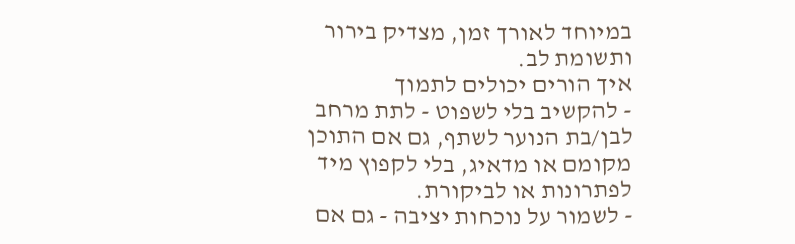במיוחד לאורך זמן, מצדיק בירור ותשומת לב.
איך הורים יכולים לתמוך
- להקשיב בלי לשפוט - לתת מרחב לבן/בת הנוער לשתף, גם אם התוכן מקומם או מדאיג, בלי לקפוץ מיד לפתרונות או לביקורת.
- לשמור על נוכחות יציבה - גם אם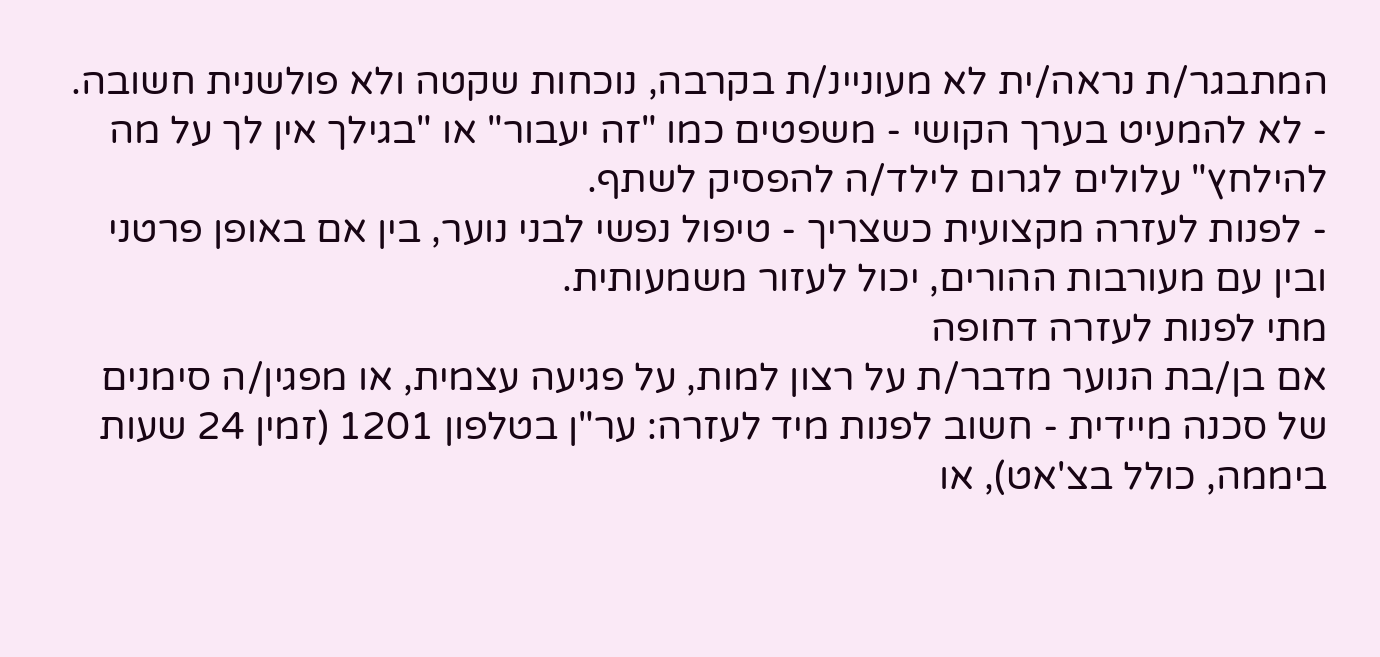המתבגר/ת נראה/ית לא מעוניינ/ת בקרבה, נוכחות שקטה ולא פולשנית חשובה.
- לא להמעיט בערך הקושי - משפטים כמו "זה יעבור" או "בגילך אין לך על מה להילחץ" עלולים לגרום לילד/ה להפסיק לשתף.
- לפנות לעזרה מקצועית כשצריך - טיפול נפשי לבני נוער, בין אם באופן פרטני ובין עם מעורבות ההורים, יכול לעזור משמעותית.
מתי לפנות לעזרה דחופה
אם בן/בת הנוער מדבר/ת על רצון למות, על פגיעה עצמית, או מפגין/ה סימנים של סכנה מיידית - חשוב לפנות מיד לעזרה: ער"ן בטלפון 1201 (זמין 24 שעות ביממה, כולל בצ'אט), או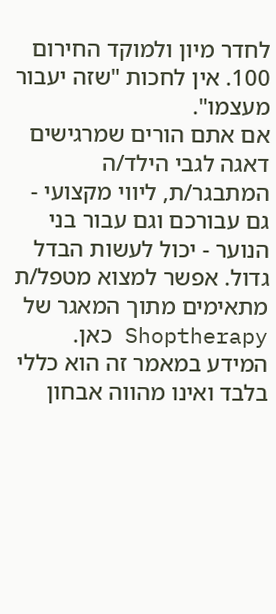לחדר מיון ולמוקד החירום 100. אין לחכות "שזה יעבור מעצמו".
אם אתם הורים שמרגישים דאגה לגבי הילד/ה המתבגר/ת, ליווי מקצועי - גם עבורכם וגם עבור בני הנוער - יכול לעשות הבדל גדול. אפשר למצוא מטפל/ת מתאימים מתוך המאגר של Shoptherapy כאן.
המידע במאמר זה הוא כללי בלבד ואינו מהווה אבחון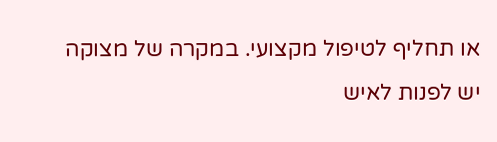או תחליף לטיפול מקצועי. במקרה של מצוקה יש לפנות לאיש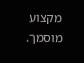מקצוע מוסמך.